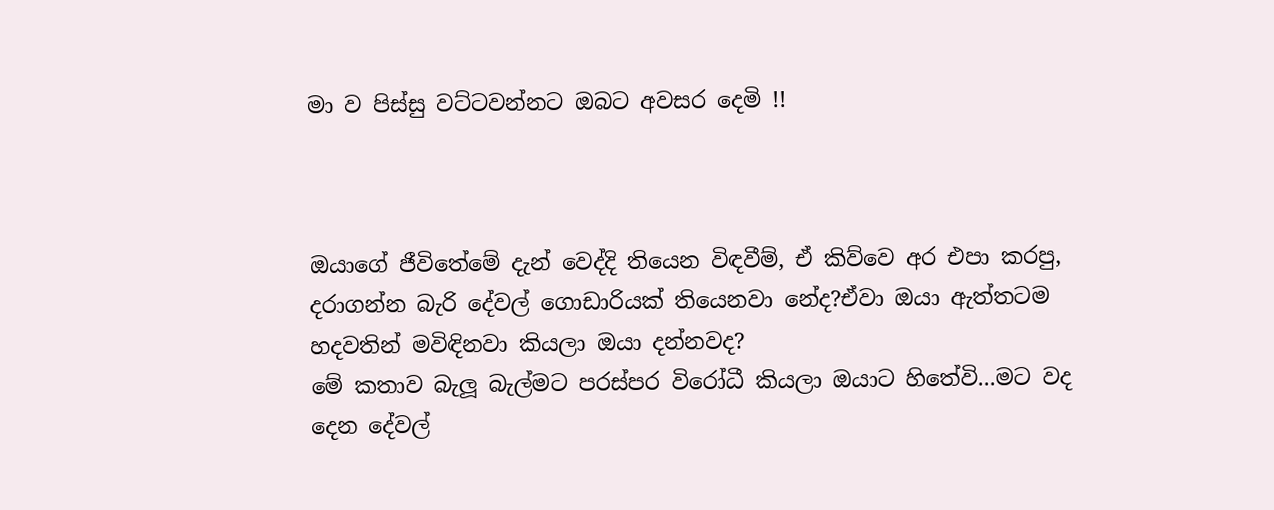මා ව පිස්සු වට්ටවන්නට ඔබට අවසර දෙමි !!



ඔයාගේ ජීවිතේමේ දැන් වෙද්දි තියෙන විඳවීම්, ඒ කිව්වෙ අර එපා කරපු, දරාගන්න බැරි දේවල් ගොඩාරියක් තියෙනවා නේද?ඒවා ඔයා ඇත්තටම හදවතින් මවිඳිනවා කියලා ඔයා දන්නවද?
මේ කතාව බැලූ බැල්මට පරස්පර විරෝධී කියලා ඔයාට හිතේවි...මට වද දෙන දේවල්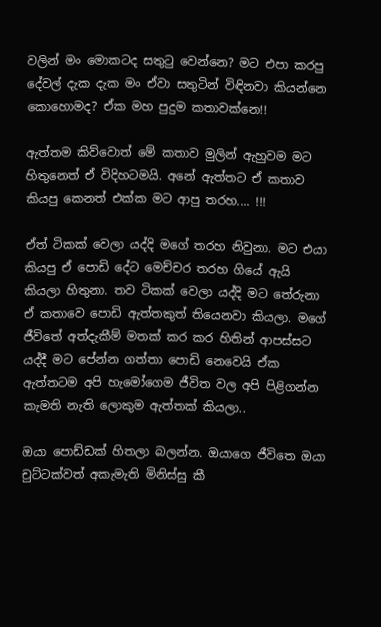වලින් මං මොකටද සතුටු වෙන්නෙ? මට එපා කරපු දේවල් දැක දැක මං ඒවා සතුටින් විඳිනවා කියන්නෙ කොහොමද? ඒක මහ පුදුම කතාවක්නෙ!!

ඇත්තම කිව්වොත් මේ කතාව මුලින් ඇහුවම මට හිතුනෙත් ඒ විදිහටමයි. අනේ ඇත්තට ඒ කතාව කියපු කෙනත් එක්ක මට ආපු තරහ.... !!!

ඒත් ටිකක් වෙලා යද්දි මගේ තරහ නිවුනා. මට එයා කියපු ඒ පොඩි දේට මෙච්චර තරහ ගියේ ඇයි කියලා හිතුනා. තව ටිකක් වෙලා යද්දි මට තේරුනා ඒ කතාවෙ පොඩි ඇත්තකුත් තියෙනවා කියලා. මගේ ජීවිතේ අත්දැකීම් මතක් කර කර හිතින් ආපස්සට යද්දී මට පේන්න ගත්තා පොඩි නෙවෙයි ඒක ඇත්තටම අපි හැමෝගෙම ජීවිත වල අපි පිළිගන්න කැමති නැති ලොකුම ඇත්තක් කියලා..

ඔයා පොඩ්ඩක් හිතලා බලන්න. ඔයාගෙ ජීවිතෙ ඔයා චුට්ටක්වත් අකැමැති මිනිස්සු කී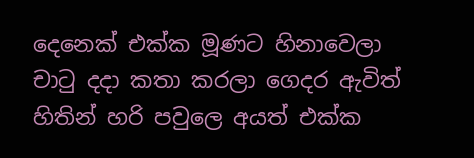දෙනෙක් එක්ක මූණට හිනාවෙලා චාටු දදා කතා කරලා ගෙදර ඇවිත් හිතින් හරි පවුලෙ අයත් එක්ක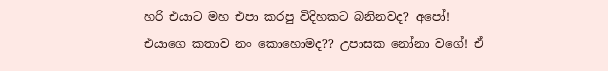හරි එයාට මහ එපා කරපු විදිහකට බනිනවද? අපෝ! එයාගෙ කතාව නං කොහොමද?? උපාසක නෝනා වගේ! ඒ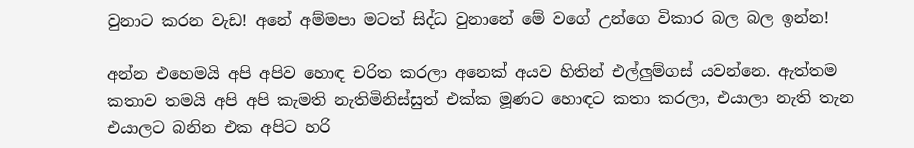වුනාට කරන වැඩ! අනේ අම්මපා මටත් සිද්ධ වුනානේ මේ වගේ උන්ගෙ විකාර බල බල ඉන්න!

අන්න එහෙමයි අපි අපිව හොඳ චරිත කරලා අනෙක් අයව හිතින් එල්ලුම්ගස් යවන්නෙ. ඇත්තම කතාව තමයි අපි අපි කැමති නැතිමිනිස්සුත් එක්ක මූණට හොඳට කතා කරලා, එයාලා නැති තැන එයාලට බනින එක අපිට හරි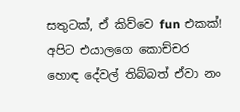සතුටක්, ඒ කිව්වෙ fun එකක්! අපිට එයාලගෙ කොච්චර හොඳ දේවල් තිබ්බත් ඒවා නං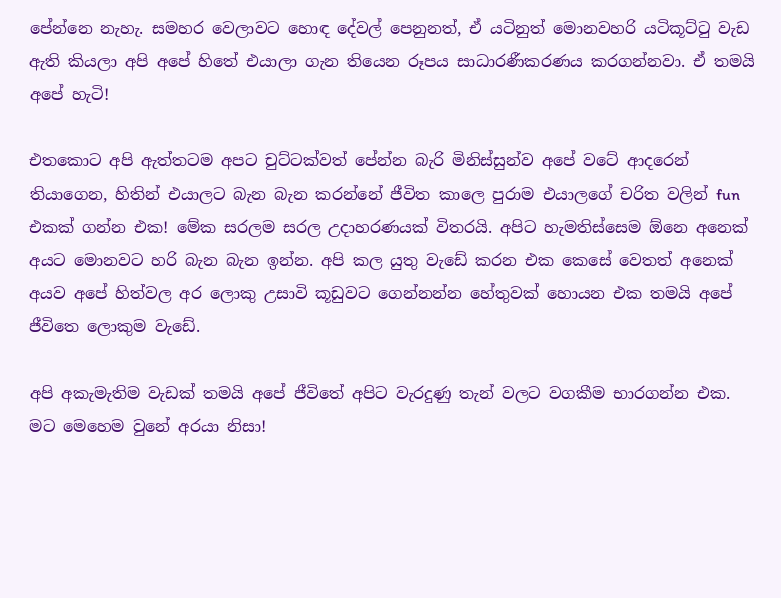පේන්නෙ නැහැ. සමහර වෙලාවට හොඳ දේවල් පෙනුනත්, ඒ යටිනුත් මොනවහරි යටිකූට්ටු වැඩ ඇති කියලා අපි අපේ හිතේ එයාලා ගැන තියෙන රූපය සාධාරණීකරණය කරගන්නවා. ඒ තමයි අපේ හැටි!

එතකොට අපි ඇත්තටම අපට චුට්ටක්වත් පේන්න බැරි මිනිස්සුන්ව අපේ වටේ ආදරෙන් තියාගෙන, හිතින් එයාලට බැන බැන කරන්නේ ජීවිත කාලෙ පුරාම එයාලගේ චරිත වලින් fun එකක් ගන්න එක! මේක සරලම සරල උදාහරණයක් විතරයි. අපිට හැමතිස්සෙම ඕනෙ අනෙක් අයට මොනවට හරි බැන බැන ඉන්න. අපි කල යුතු වැඩේ කරන එක කෙසේ වෙතත් අනෙක් අයව අපේ හිත්වල අර ලොකු උසාවි කූඩුවට ගෙන්නන්න හේතුවක් හොයන එක තමයි අපේ ජීවිතෙ ලොකුම වැඩේ.

අපි අකැමැතිම වැඩක් තමයි අපේ ජීවිතේ අපිට වැරදුණු තැන් වලට වගකීම භාරගන්න එක. මට මෙහෙම වුනේ අරයා නිසා!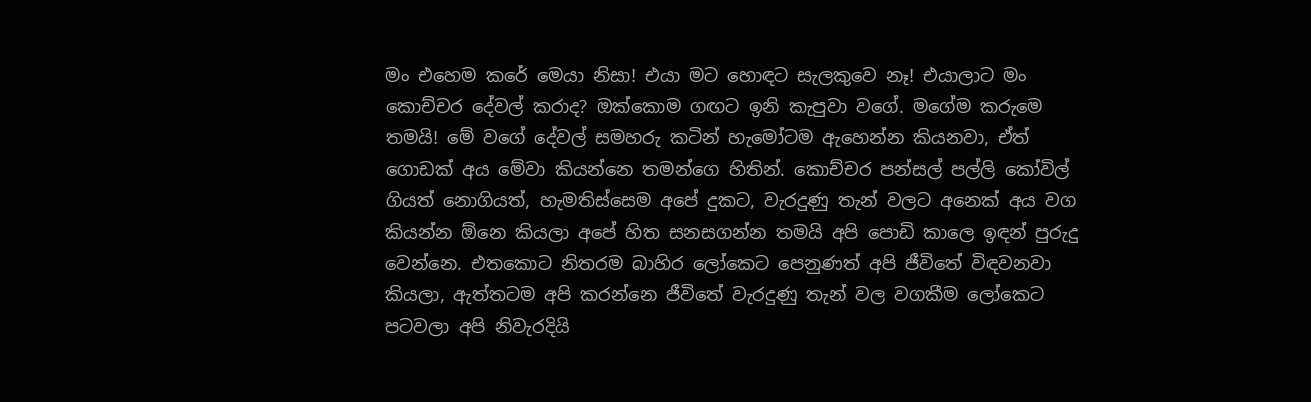මං එහෙම කරේ මෙයා නිසා! එයා මට හොඳට සැලකුවෙ නෑ! එයාලාට මං කොච්චර දේවල් කරාද? ඔක්කොම ගඟට ඉනි කැපුවා වගේ. මගේම කරුමෙ තමයි! මේ වගේ දේවල් සමහරු කටින් හැමෝටම ඇහෙන්න කියනවා, ඒත් ගොඩක් අය මේවා කියන්නෙ තමන්ගෙ හිතින්. කොච්චර පන්සල් පල්ලි කෝවිල් ගියත් නොගියත්, හැමතිස්සෙම අපේ දුකට, වැරදුණු තැන් වලට අනෙක් අය වග කියන්න ඕනෙ කියලා අපේ හිත සනසගන්න තමයි අපි පොඩි කාලෙ ඉඳන් පුරුදු වෙන්නෙ. එතකොට නිතරම බාහිර ලෝකෙට පෙනුණත් අපි ජීවිතේ විඳවනවා කියලා, ඇත්තටම අපි කරන්නෙ ජීවිතේ වැරදුණු තැන් වල වගකීම ලෝකෙට පටවලා අපි නිවැරදියි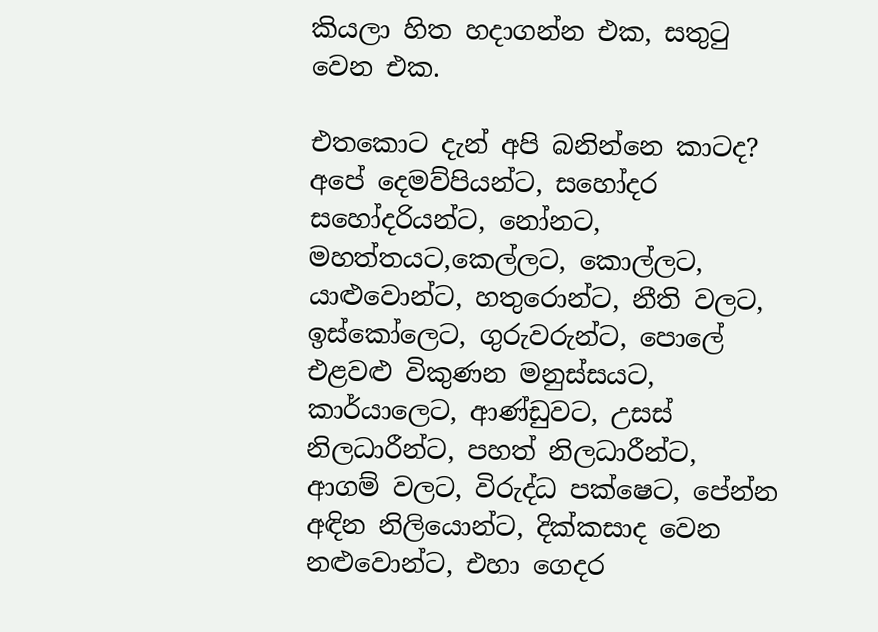කියලා හිත හදාගන්න එක, සතුටු වෙන එක.

එතකොට දැන් අපි බනින්නෙ කාටද? අපේ දෙමව්පියන්ට, සහෝදර සහෝදරියන්ට, නෝනට, මහත්තයට,කෙල්ලට, කොල්ලට, යාළුවොන්ට, හතුරොන්ට, නීති වලට, ඉස්කෝලෙට, ගුරුවරුන්ට, පොලේ එළවළු විකුණන මනුස්සයට, කාර්යාලෙට, ආණ්ඩුවට, උසස් නිලධාරීන්ට, පහත් නිලධාරීන්ට, ආගම් වලට, විරුද්ධ පක්ෂෙට, පේන්න අඳින නිලියොන්ට, දික්කසාද වෙන නළුවොන්ට, එහා ගෙදර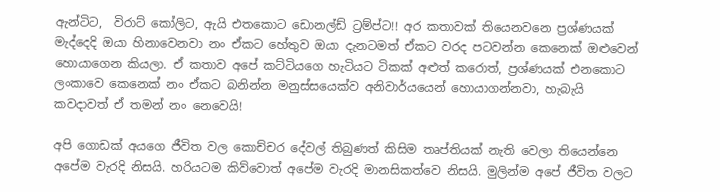ඇන්ටිට,  විරාට් කෝලිට, ඇයි එතකොට ඩොනල්ඩ් ට්‍රම්ප්ට!! අර කතාවක් තියෙනවනෙ ප්‍රශ්ණයක් මැද්දෙදි ඔයා හිනාවෙනවා නං ඒකට හේතුව ඔයා දැනටමත් ඒකට වරද පටවන්න කෙනෙක් ඔළුවෙන් හොයාගෙන කියලා. ඒ කතාව අපේ කට්ටියගෙ හැටියට ටිකක් අළුත් කරොත්, ප්‍රශ්ණයක් එනකොට ලංකාවෙ කෙනෙක් නං ඒකට බනින්න මනුස්සයෙක්ව අනිවාර්යයෙන් හොයාගන්නවා, හැබැයි කවදාවත් ඒ තමන් නං නෙවෙයි!

අපි ගොඩක් අයගෙ ජීවිත වල කොච්චර දේවල් තිබුණත් කිසිම තෘප්තියක් නැති වෙලා තියෙන්නෙ අපේම වැරදි නිසයි. හරියටම කිව්වොත් අපේම වැරදි මානසිකත්වෙ නිසයි. මුලින්ම අපේ ජීවිත වලට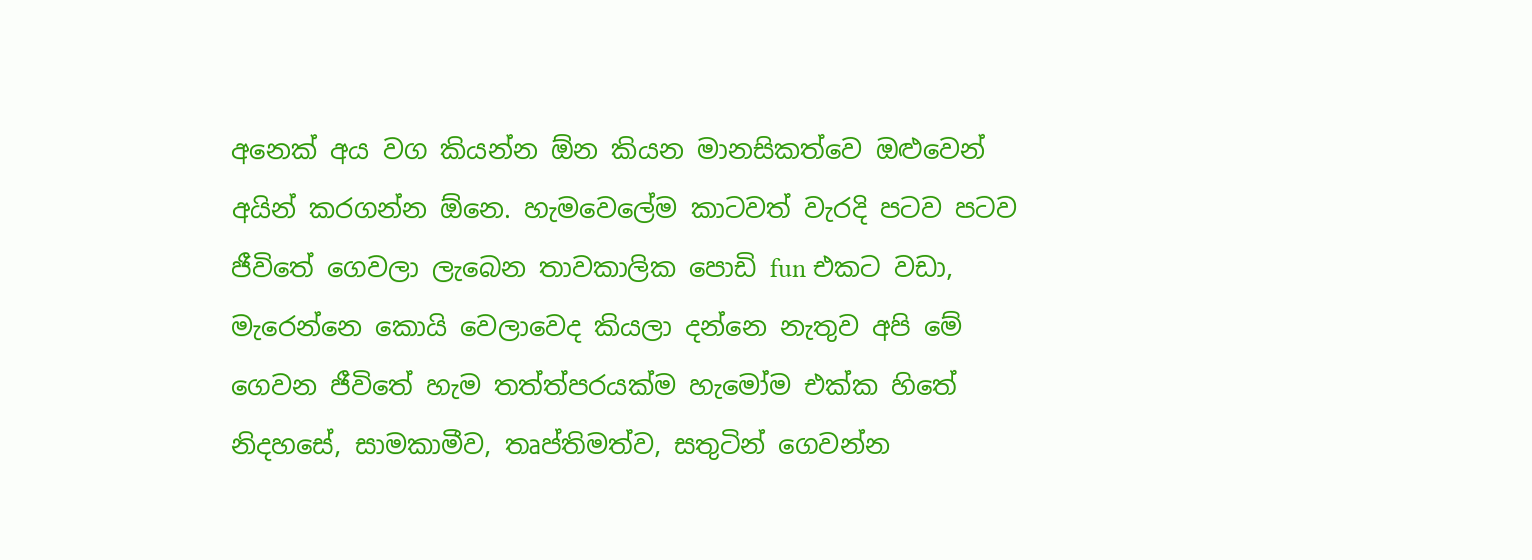අනෙක් අය වග කියන්න ඕන කියන මානසිකත්වෙ ඔළුවෙන් අයින් කරගන්න ඕනෙ. හැමවෙලේම කාටවත් වැරදි පටව පටව ජීවිතේ ගෙවලා ලැබෙන තාවකාලික පොඩි fun එකට වඩා, මැරෙන්නෙ කොයි වෙලාවෙද කියලා දන්නෙ නැතුව අපි මේ ගෙවන ජීවිතේ හැම තත්ත්පරයක්ම හැමෝම එක්ක හිතේ නිදහසේ, සාමකාමීව, තෘප්තිමත්ව, සතුටින් ගෙවන්න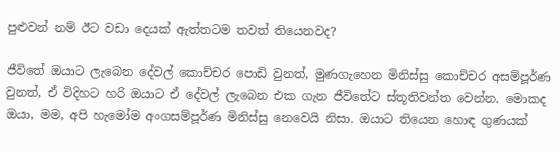පුළුවන් නම් ඊට වඩා දෙයක් ඇත්තටම තවත් තියෙනවද?

ජීවිතේ ඔයාට ලැබෙන දේවල් කොච්චර පොඩි වුනත්, මුණගැහෙන මිනිස්සු කොච්චර අසම්පූර්ණ වුනත්, ඒ විදිහට හරි ඔයාට ඒ දේවල් ලැබෙන එක ගැන ජීවිතේට ස්තූතිවන්ත වෙන්න. මොකද ඔයා, මම, අපි හැමෝම අංගසම්පූර්ණ මිනිස්සු නෙවෙයි නිසා. ඔයාට තියෙන හොඳ ගුණයක්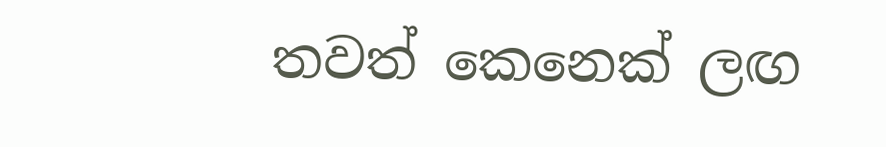තවත් කෙනෙක් ලඟ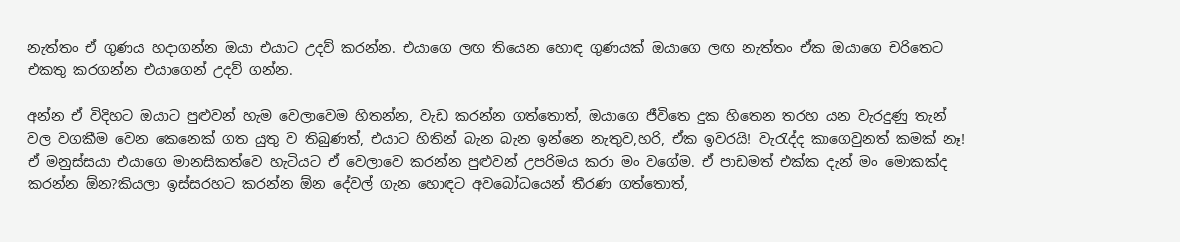නැත්තං ඒ ගුණය හදාගන්න ඔයා එයාට උදව් කරන්න. එයාගෙ ලඟ තියෙන හොඳ ගුණයක් ඔයාගෙ ලඟ නැත්තං ඒක ඔයාගෙ චරිතෙට එකතු කරගන්න එයාගෙන් උදව් ගන්න.

අන්න ඒ විදිහට ඔයාට පුළුවන් හැම වෙලාවෙම හිතන්න, වැඩ කරන්න ගත්තොත්, ඔයාගෙ ජීවිතෙ දුක හිතෙන තරහ යන වැරදුණු තැන් වල වගකීම වෙන කෙනෙක් ගත යුතු ව තිබුණත්, එයාට හිතින් බැන බැන ඉන්නෙ නැතුව,හරි, ඒක ඉවරයි! වැරැද්ද කාගෙවුනත් කමක් නෑ! ඒ මනුස්සයා එයාගෙ මානසිකත්වෙ හැටියට ඒ වෙලාවෙ කරන්න පුළුවන් උපරිමය කරා මං වගේම. ඒ පාඩමත් එක්ක දැන් මං මොකක්ද කරන්න ඕන?කියලා ඉස්සරහට කරන්න ඕන දේවල් ගැන හොඳට අවබෝධයෙන් තීරණ ගත්තොත්,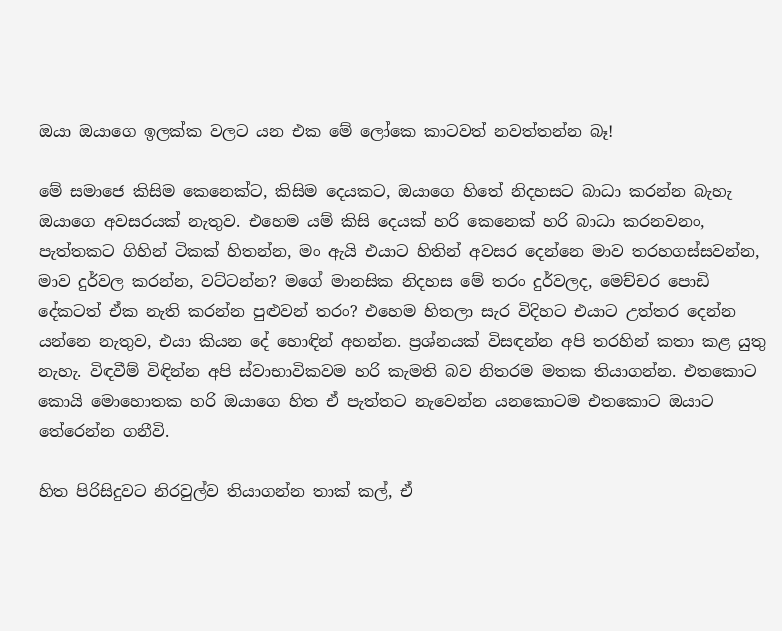ඔයා ඔයාගෙ ඉලක්ක වලට යන එක මේ ලෝකෙ කාටවත් නවත්තන්න බෑ!

මේ සමාජෙ කිසිම කෙනෙක්ට, කිසිම දෙයකට, ඔයාගෙ හිතේ නිදහසට බාධා කරන්න බැහැ ඔයාගෙ අවසරයක් නැතුව. එහෙම යම් කිසි දෙයක් හරි කෙනෙක් හරි බාධා කරනවනං, පැත්තකට ගිහින් ටිකක් හිතන්න, මං ඇයි එයාට හිතින් අවසර දෙන්නෙ මාව තරහගස්සවන්න, මාව දුර්වල කරන්න, වට්ටන්න? මගේ මානසික නිදහස මේ තරං දුර්වලද, මෙච්චර පොඩි දේකටත් ඒක නැති කරන්න පුළුවන් තරං? එහෙම හිතලා සැර විදිහට එයාට උත්තර දෙන්න යන්නෙ නැතුව, එයා කියන දේ හොඳින් අහන්න. ප්‍රශ්නයක් විසඳන්න අපි තරහින් කතා කළ යුතු නැහැ. විඳවීම් විඳින්න අපි ස්වාභාවිකවම හරි කැමති බව නිතරම මතක තියාගන්න. එතකොට කොයි මොහොතක හරි ඔයාගෙ හිත ඒ පැත්තට නැවෙන්න යනකොටම එතකොට ඔයාට තේරෙන්න ගනීවි.

හිත පිරිසිදුවට නිරවුල්ව තියාගන්න තාක් කල්, ඒ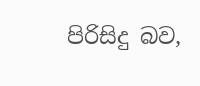පිරිසිදු බව,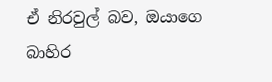ඒ නිරවුල් බව, ඔයාගෙ බාහිර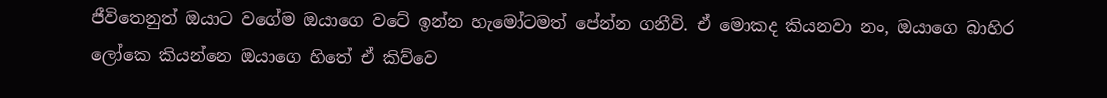ජීවිතෙනුත් ඔයාට වගේම ඔයාගෙ වටේ ඉන්න හැමෝටමත් පේන්න ගනීවි. ඒ මොකද කියනවා නං, ඔයාගෙ බාහිර ලෝකෙ කියන්නෙ ඔයාගෙ හිතේ ඒ කිව්වෙ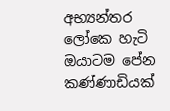අභ්‍යන්තර ලෝකෙ හැටි ඔයාටම පේන කණ්ණාඩියක්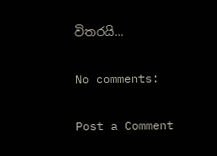විතරයි...

No comments:

Post a Comment